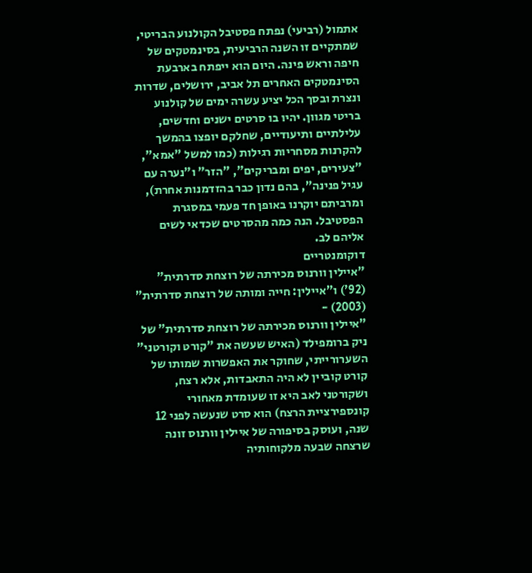אתמול (רביעי) נפתח פסטיבל הקולנוע הבריטי, שמתקיים זו השנה הרביעית, בסינמטקים של חיפה וראש פינה. היום הוא ייפתח בארבעת הסינמטקים האחרים תל אביב, ירושלים, שדרות ונצרת ובסך הכל יציע עשרה ימים של קולנוע בריטי מגוון. יהיו בו סרטים ישנים וחדשים, עלילתיים ותיעודיים, שחלקם יופצו בהמשך להקרנות מסחריות רגילות (כמו למשל "אמא", "צעירים, יפים ומבריקים", "הזר" ו"נערה עם עגיל פנינה", בהם נדון כבר בהזדמנות אחרת), ומרביתם יוקרנו באופן חד פעמי במסגרת הפסטיבל. הנה כמה מהסרטים שכדאי לשים אליהם לב.
דוקומנטריים
"איילין וורנוס מכירתה של רוצחת סדרתית" (92') ו"איילין: חייה ומותה של רוצחת סדרתית" (2003) -
"איילין וורנוס מכירתה של רוצחת סדרתית" של ניק ברומפילד (האיש שעשה את "קורט וקורטני" השערורייתי, שחוקר את האפשרות שמותו של קורט קוביין לא היה התאבדות, אלא רצח, ושקורטני לאב היא זו שעומדת מאחורי קונספירציית הרצח) הוא סרט שנעשה לפני 12 שנה, ועוסק בסיפורה של איילין וורנוס זונה שרצחה שבעה מלקוחותיה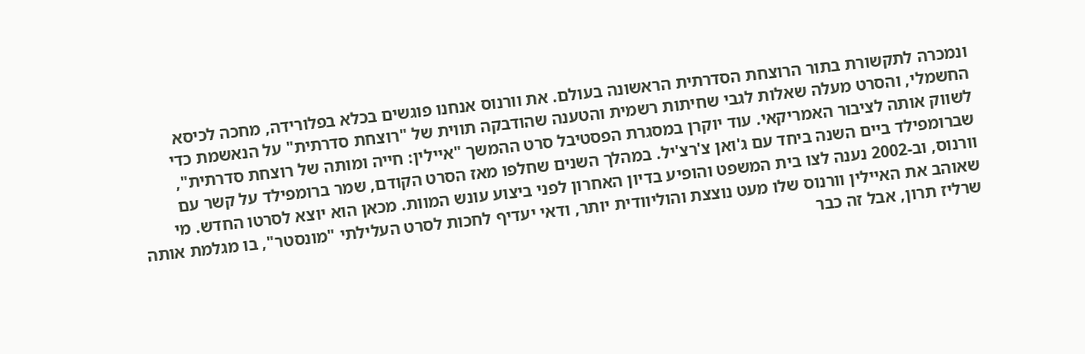ונמכרה לתקשורת בתור הרוצחת הסדרתית הראשונה בעולם. את וורנוס אנחנו פוגשים בכלא בפלורידה, מחכה לכיסא החשמלי, והסרט מעלה שאלות לגבי שחיתות רשמית והטענה שהודבקה תווית של "רוצחת סדרתית" על הנאשמת כדי לשווק אותה לציבור האמריקאי. עוד יוקרן במסגרת הפסטיבל סרט ההמשך "איילין: חייה ומותה של רוצחת סדרתית", שברומפילד ביים השנה ביחד עם ג'ואן צ'רצ'יל. במהלך השנים שחלפו מאז הסרט הקודם, שמר ברומפילד על קשר עם וורנוס, וב-2002 נענה לצו בית המשפט והופיע בדיון האחרון לפני ביצוע עונש המוות. מכאן הוא יוצא לסרטו החדש. מי שאוהב את האיילין וורנוס שלו מעט נוצצת והוליוודית יותר, ודאי יעדיף לחכות לסרט העלילתי "מונסטר", בו מגלמת אותה שרליז תרון, אבל זה כבר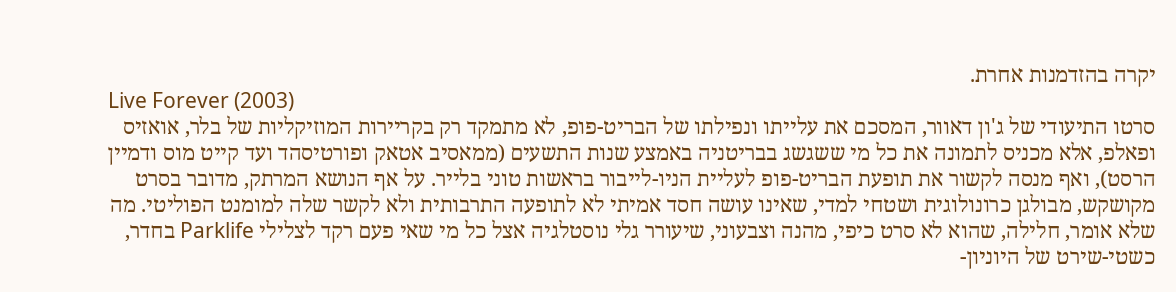יקרה בהזדמנות אחרת.
Live Forever (2003)
סרטו התיעודי של ג'ון דאוור, המסכם את עלייתו ונפילתו של הבריט-פופ, לא מתמקד רק בקריירות המוזיקליות של בלר, אואזיס ופאלפ, אלא מכניס לתמונה את כל מי ששגשג בבריטניה באמצע שנות התשעים (ממאסיב אטאק ופורטיסהד ועד קייט מוס ודמיין הרסט), ואף מנסה לקשור את תופעת הבריט-פופ לעליית הניו-לייבור בראשות טוני בלייר. על אף הנושא המרתק, מדובר בסרט מקושקש, מבולגן כרונולוגית ושטחי למדי, שאינו עושה חסד אמיתי לא לתופעה התרבותית ולא לקשר שלה למומנט הפוליטי. מה שלא אומר, חלילה, שהוא לא סרט כיפי, מהנה וצבעוני, שיעורר גלי נוסטלגיה אצל כל מי שאי פעם רקד לצלילי Parklife בחדר, כשטי-שירט של היוניון-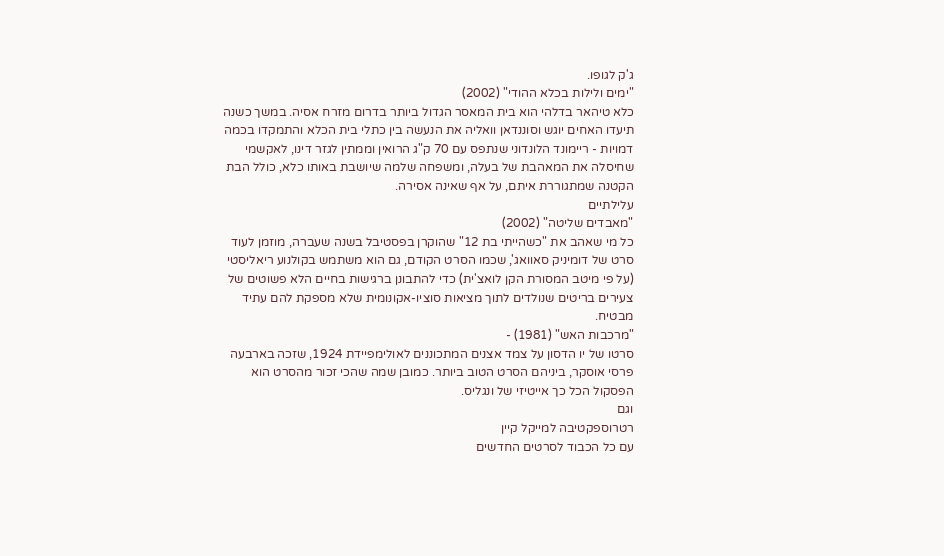ג'ק לגופו.
"ימים ולילות בכלא ההודי" (2002)
כלא טיהאר בדלהי הוא בית המאסר הגדול ביותר בדרום מזרח אסיה. במשך כשנה תיעדו האחים יוגש וסוננדאן וואליה את הנעשה בין כתלי בית הכלא והתמקדו בכמה דמויות - ריימונד הלונדוני שנתפס עם 70 ק"ג הרואין וממתין לגזר דינו, לאקשמי שחיסלה את המאהבת של בעלה, ומשפחה שלמה שיושבת באותו כלא, כולל הבת הקטנה שמתגוררת איתם, על אף שאינה אסירה.
עלילתיים
"מאבדים שליטה" (2002)
כל מי שאהב את "כשהייתי בת 12" שהוקרן בפסטיבל בשנה שעברה, מוזמן לעוד סרט של דומיניק סאוואג', שכמו הסרט הקודם, גם הוא משתמש בקולנוע ריאליסטי (על פי מיטב המסורת הקן לואצ'ית) כדי להתבונן ברגישות בחיים הלא פשוטים של צעירים בריטים שנולדים לתוך מציאות סוציו-אקונומית שלא מספקת להם עתיד מבטיח.
"מרכבות האש" (1981) -
סרטו של יו הדסון על צמד אצנים המתכוננים לאולימפיידת 1924, שזכה בארבעה פרסי אוסקר, ביניהם הסרט הטוב ביותר. כמובן שמה שהכי זכור מהסרט הוא הפסקול הכל כך אייטיזי של ונגליס.
וגם
רטרוספקטיבה למייקל קיין
עם כל הכבוד לסרטים החדשים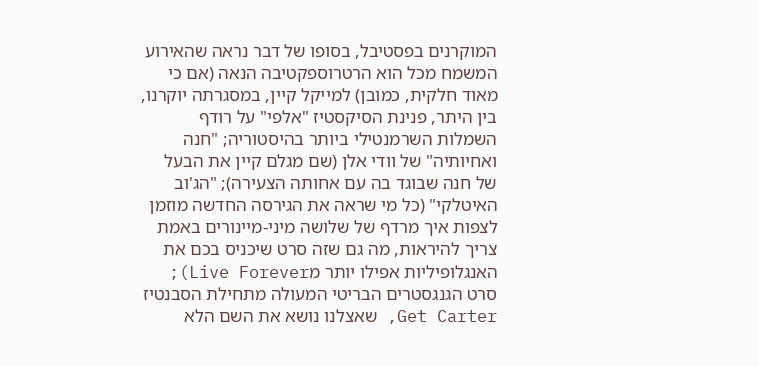המוקרנים בפסטיבל, בסופו של דבר נראה שהאירוע המשמח מכל הוא הרטרוספקטיבה הנאה (אם כי מאוד חלקית, כמובן) למייקל קיין, במסגרתה יוקרנו, בין היתר, פנינת הסיקסטיז "אלפי" על רודף השמלות השרמנטילי ביותר בהיסטוריה; "חנה ואחיותיה" של וודי אלן (שם מגלם קיין את הבעל של חנה שבוגד בה עם אחותה הצעירה); "הג'וב האיטלקי" (כל מי שראה את הגירסה החדשה מוזמן לצפות איך מרדף של שלושה מיני-מיינורים באמת צריך להיראות, מה גם שזה סרט שיכניס בכם את האנגלופיליות אפילו יותר מLive Forever); סרט הגנגסטרים הבריטי המעולה מתחילת הסבנטיז Get Carter, שאצלנו נושא את השם הלא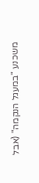משכנע "במעגל הנקמה" (אבל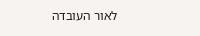לאור העובדה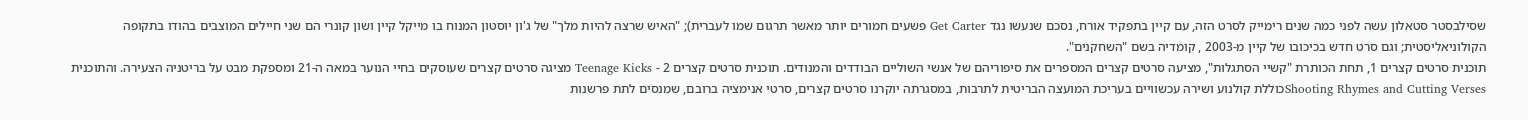שסילבסטר סטאלון עשה לפני כמה שנים רימייק לסרט הזה, עם קיין בתפקיד אורח, נסכם שנעשו נגד Get Carter פשעים חמורים יותר מאשר תרגום שמו לעברית); "האיש שרצה להיות מלך" של ג'ון יוסטון המנוח בו מייקל קיין ושון קונרי הם שני חיילים המוצבים בהודו בתקופה הקולוניאליסטית; וגם סרט חדש בכיכובו של קיין מ-2003 , קומדיה בשם "השחקנים".
תוכנית סרטים קצרים 1, תחת הכותרת "קשיי הסתגלות", מציעה סרטים קצרים המספרים את סיפוריהם של אנשי השוליים הבודדים והמנודים. תוכנית סרטים קצרים 2 - Teenage Kicks מציגה סרטים קצרים שעוסקים בחיי הנוער במאה ה-21 ומספקת מבט על בריטניה הצעירה. והתוכנית Shooting Rhymes and Cutting Versesכוללת קולנוע ושירה עכשוויים בעריכת המועצה הבריטית לתרבות, במסגרתה יוקרנו סרטים קצרים, סרטי אנימציה ברובם, שמנסים לתת פרשנות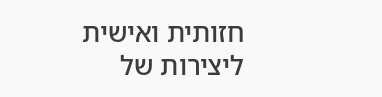חזותית ואישית ליצירות של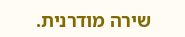שירה מודרנית.